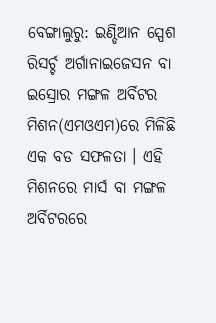ବେଙ୍ଗାଲୁରୁ: ଇଣ୍ଡିଆନ ସ୍ପେଶ ରିସର୍ଚ୍ଚ ଅର୍ଗାନାଇଜେସନ ବା ଇସ୍ରୋର ମଙ୍ଗଳ ଅର୍ବିଟର ମିଶନ(ଏମଓଏମ)ରେ ମିଳିଛି ଏକ ବଡ ସଫଳତା । ଏହି ମିଶନରେ ମାର୍ସ ବା ମଙ୍ଗଳ ଅର୍ବିଟରରେ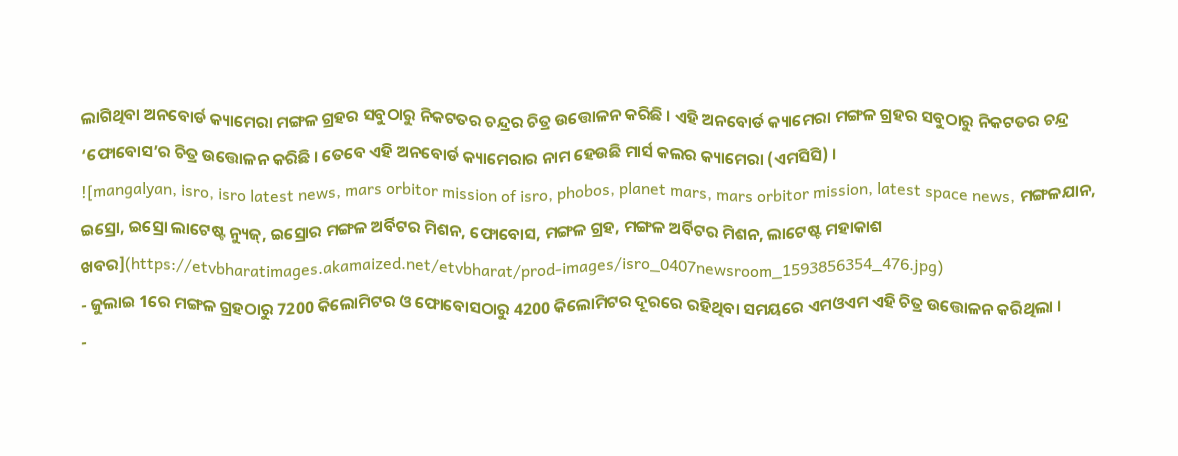ଲାଗିଥିବା ଅନବୋର୍ଡ କ୍ୟାମେରା ମଙ୍ଗଳ ଗ୍ରହର ସବୁଠାରୁ ନିକଟତର ଚନ୍ଦ୍ରର ଚିତ୍ର ଉତ୍ତୋଳନ କରିଛି । ଏହି ଅନବୋର୍ଡ କ୍ୟାମେରା ମଙ୍ଗଳ ଗ୍ରହର ସବୁଠାରୁ ନିକଟତର ଚନ୍ଦ୍ର ‘ଫୋବୋସ’ର ଚିତ୍ର ଉତ୍ତୋଳନ କରିଛି । ତେବେ ଏହି ଅନବୋର୍ଡ କ୍ୟାମେରାର ନାମ ହେଉଛି ମାର୍ସ କଲର କ୍ୟାମେରା (ଏମସିସି) ।
![mangalyan, isro, isro latest news, mars orbitor mission of isro, phobos, planet mars, mars orbitor mission, latest space news, ମଙ୍ଗଳଯାନ, ଇସ୍ରୋ, ଇସ୍ରୋ ଲାଟେଷ୍ଟ ନ୍ୟୁଜ୍, ଇସ୍ରୋର ମଙ୍ଗଳ ଅର୍ବିଟର ମିଶନ, ଫୋବୋସ, ମଙ୍ଗଳ ଗ୍ରହ, ମଙ୍ଗଳ ଅର୍ବିଟର ମିଶନ, ଲାଟେଷ୍ଟ ମହାକାଶ ଖବର](https://etvbharatimages.akamaized.net/etvbharat/prod-images/isro_0407newsroom_1593856354_476.jpg)
- ଜୁଲାଇ 1ରେ ମଙ୍ଗଳ ଗ୍ରହଠାରୁ 7200 କିଲୋମିଟର ଓ ଫୋବୋସଠାରୁ 4200 କିଲୋମିଟର ଦୂରରେ ରହିଥିବା ସମୟରେ ଏମଓଏମ ଏହି ଚିତ୍ର ଉତ୍ତୋଳନ କରିଥିଲା ।
-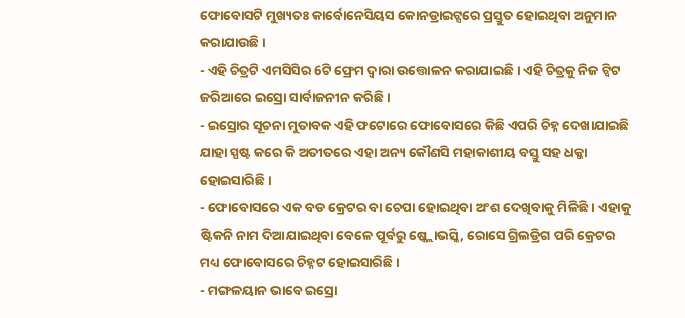ଫୋବୋସଟି ମୁଖ୍ୟତଃ କାର୍ବୋନେସିୟସ କୋନଡ୍ରାଇଟ୍ସରେ ପ୍ରସ୍ତୁତ ହୋଇଥିବା ଅନୁମାନ କରାଯାଉଛି ।
- ଏହି ଚିତ୍ରଟି ଏମସିସିର 6ଟି ଫ୍ରେମ ଦ୍ବାରା ଉତ୍ତୋଳନ କରାଯାଇଛି । ଏହି ଚିତ୍ରକୁ ନିଜ ଟ୍ବିଟ ଜରିଆରେ ଇସ୍ରୋ ସାର୍ବାଜନୀନ କରିଛି ।
- ଇସ୍ରୋର ସୂଚନା ମୁତାବକ ଏହି ଫଟୋରେ ଫୋବୋସରେ କିଛି ଏପରି ଚିହ୍ନ ଦେଖାଯାଇଛି ଯାହା ସ୍ପଷ୍ଟ କରେ କି ଅତୀତରେ ଏହା ଅନ୍ୟ କୌଣସି ମହାକାଶୀୟ ବସ୍ତୁ ସହ ଧକ୍କା ହୋଇସାରିଛି ।
- ଫୋବୋସରେ ଏକ ବଡ କ୍ରେଟର ବା ଚେପା ହୋଇଥିବା ଅଂଶ ଦେଖିବାକୁ ମିଳିଛି । ଏହାକୁ ଷ୍ଟିକନି ନାମ ଦିଆଯାଇଥିବା ବେଳେ ପୂର୍ବରୁ ଷ୍କ୍ଲୋଭସ୍କି, ରୋସେ ଗ୍ରିଲଡ୍ରିଗ ପରି କ୍ରେଟର ମଧ୍ୟ ଫୋବୋସରେ ଚିହ୍ନଟ ହୋଇସାରିଛି ।
- ମଙ୍ଗଳୟାନ ଭାବେ ଇସ୍ରୋ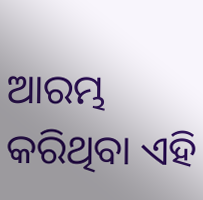ଆରମ୍ଭ କରିଥିବା ଏହି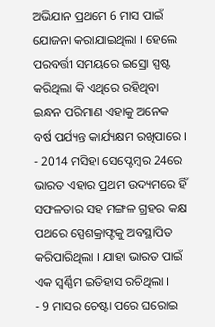ଅଭିଯାନ ପ୍ରଥମେ 6 ମାସ ପାଇଁ ଯୋଜନା କରାଯାଇଥିଲା । ହେଲେ ପରବର୍ତ୍ତୀ ସମୟରେ ଇସ୍ରୋ ସ୍ପଷ୍ଟ କରିଥିଲା କି ଏଥିରେ ରହିଥିବା ଇନ୍ଧନ ପରିମାଣ ଏହାକୁ ଅନେକ ବର୍ଷ ପର୍ଯ୍ୟନ୍ତ କାର୍ଯ୍ୟକ୍ଷମ ରଖିପାରେ ।
- 2014 ମସିହା ସେପ୍ଟେମ୍ବର 24ରେ ଭାରତ ଏହାର ପ୍ରଥମ ଉଦ୍ୟମରେ ହିଁ ସଫଳତାର ସହ ମଙ୍ଗଳ ଗ୍ରହର କକ୍ଷ ପଥରେ ସ୍ପେଶକ୍ରାଫ୍ଟକୁ ଅବସ୍ଥାପିତ କରିପାରିଥିଲା । ଯାହା ଭାରତ ପାଇଁ ଏକ ସ୍ବର୍ଣ୍ଣିମ ଇତିହାସ ରଚିଥିଲା ।
- 9 ମାସର ଚେଷ୍ଟା ପରେ ଘରୋଇ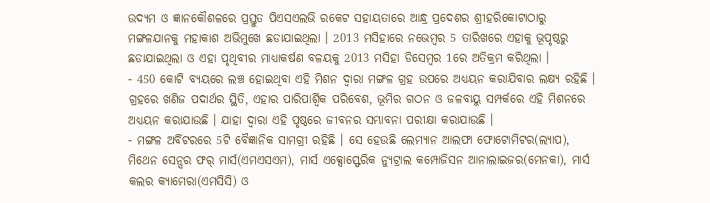ଉଦ୍ୟମ ଓ ଜ୍ଞାନକୌଶଳରେ ପ୍ରସ୍ତୁତ ପିଏସଏଲଭି ରକେଟ ସହାୟତାରେ ଆନ୍ଧ୍ର ପ୍ରଦେଶର ଶ୍ରୀହରିକୋଟାଠାରୁ ମଙ୍ଗଳଯାନକୁ ମହାକାଶ ଅଭିମୁଖେ ଛଡାଯାଇଥିଲା । 2013 ମସିହାରେ ନଭେମ୍ବର 5 ତାରିଖରେ ଏହାକୁ ଭୂପୃଷ୍ଠରୁ ଛଡାଯାଇଥିଲା ଓ ଏହା ପୃଥିବୀର ମାଧ୍ୟାକର୍ଷଣ ବଳୟକୁ 2013 ମସିହା ଡିସେମ୍ବର 1ରେ ଅତିକ୍ରମ କରିଥିଲା ।
- 450 କୋଟି ବ୍ୟୟରେ ଲଞ୍ଚ ହୋଇଥିବା ଏହି ମିଶନ ଦ୍ବାରା ମଙ୍ଗଳ ଗ୍ରହ ଉପରେ ଅଧ୍ୟୟନ କରାଯିବାର ଲକ୍ଷ୍ୟ ରହିଛି । ଗ୍ରହରେ ଖଣିଜ ପଦାର୍ଥର ସ୍ଥିତି, ଏହାର ପାରିପାର୍ଶ୍ବିକ ପରିବେଶ, ଭୂମିର ଗଠନ ଓ ଜଳବାୟୁ ସମ୍ପର୍କରେ ଏହି ମିଶନରେ ଅଧ୍ୟୟନ କରାଯାଉଛି । ଯାହା ଦ୍ବାରା ଏହି ପୃଷ୍ଠରେ ଜୀବନର ସମ୍ଭାବନା ପରୀକ୍ଷା କରାଯାଉଛି ।
- ମଙ୍ଗଳ ଅର୍ବିଟରରେ 5ଟି ବୈଜ୍ଞାନିକ ସାମଗ୍ରୀ ରହିଛି । ସେ ହେଉଛି ଲେମ୍ୟାନ ଆଲଫା ଫୋଟୋମିଟର(ଲ୍ୟାପ), ମିଥେନ ସେନ୍ସର ଫର୍ ମାର୍ସ(ଏମଏସଏମ), ମାର୍ସ ଏକ୍ସୋସ୍ଫେରିକ ନ୍ୟୁଟ୍ରାଲ କମ୍ପୋଜିସନ ଆନାଲାଇଜର(ମେନକା), ମାର୍ସ କଲର କ୍ୟାମେରା(ଏମସିସି) ଓ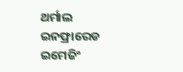ଥର୍ମାଲ ଇନଫ୍ରାରେଡ ଇମେଜିଂ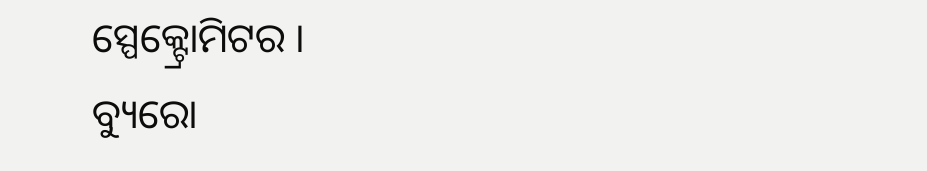ସ୍ପେକ୍ଟ୍ରୋମିଟର ।
ବ୍ୟୁରୋ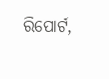ରିପୋର୍ଟ,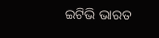ଇଟିଭି ଭାରତ